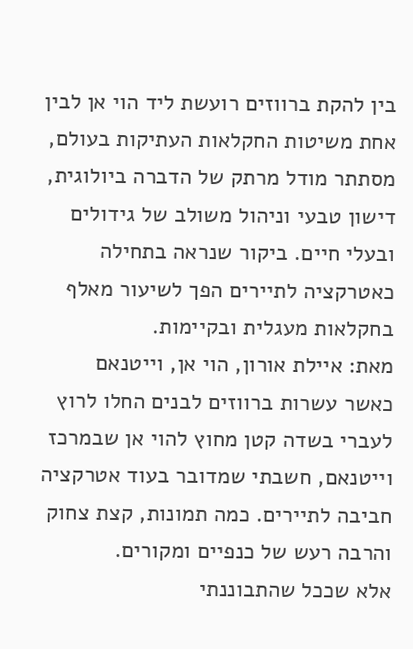בין להקת ברווזים רועשת ליד הוי אן לבין אחת משיטות החקלאות העתיקות בעולם, מסתתר מודל מרתק של הדברה ביולוגית, דישון טבעי וניהול משולב של גידולים ובעלי חיים. ביקור שנראה בתחילה כאטרקציה לתיירים הפך לשיעור מאלף בחקלאות מעגלית ובקיימות.
מאת: איילת אורון, הוי אן, וייטנאם
כאשר עשרות ברווזים לבנים החלו לרוץ לעברי בשדה קטן מחוץ להוי אן שבמרכז וייטנאם, חשבתי שמדובר בעוד אטרקציה חביבה לתיירים. כמה תמונות, קצת צחוק והרבה רעש של כנפיים ומקורים.
אלא שככל שהתבוננתי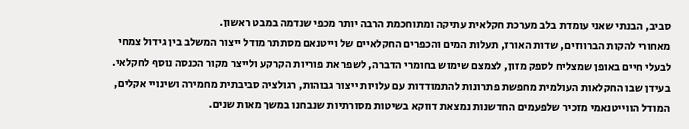סביב, הבנתי שאני עומדת בלב מערכת חקלאית עתיקה ומתוחכמת הרבה יותר מכפי שנדמה במבט ראשון.
מאחורי להקות הברווזים, שדות האורז, תעלות המים והכפרים החקלאיים של וייטנאם מסתתר מודל ייצור המשלב בין גידול צמחי לבעלי חיים באופן שמצליח לספק מזון, לצמצם שימוש בחומרי הדברה, לשפר את פוריות הקרקע ולייצר מקור הכנסה נוסף לחקלאי.
בעידן שבו החקלאות העולמית מחפשת פתרונות להתמודדות עם עלויות ייצור גבוהות, רגולציה סביבתית מחמירה ושינויי אקלים, המודל הווייטנאמי מזכיר שלפעמים החדשנות נמצאת דווקא בשיטות מסורתיות שנבחנו במשך מאות שנים.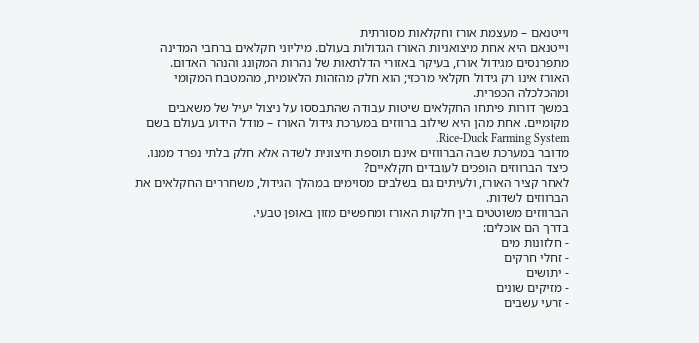וייטנאם – מעצמת אורז וחקלאות מסורתית
וייטנאם היא אחת מיצואניות האורז הגדולות בעולם. מיליוני חקלאים ברחבי המדינה מתפרנסים מגידול אורז, בעיקר באזורי הדלתאות של נהרות המקונג והנהר האדום.
האורז אינו רק גידול חקלאי מרכזי; הוא חלק מהזהות הלאומית, מהמטבח המקומי ומהכלכלה הכפרית.
במשך דורות פיתחו החקלאים שיטות עבודה שהתבססו על ניצול יעיל של משאבים מקומיים. אחת מהן היא שילוב ברווזים במערכת גידול האורז – מודל הידוע בעולם בשם Rice-Duck Farming System.
מדובר במערכת שבה הברווזים אינם תוספת חיצונית לשדה אלא חלק בלתי נפרד ממנו.
כיצד הברווזים הופכים לעובדים חקלאיים?
לאחר קציר האורז, ולעיתים גם בשלבים מסוימים במהלך הגידול, משחררים החקלאים את הברווזים לשדות.
הברווזים משוטטים בין חלקות האורז ומחפשים מזון באופן טבעי.
בדרך הם אוכלים:
- חלזונות מים
- זחלי חרקים
- יתושים
- מזיקים שונים
- זרעי עשבים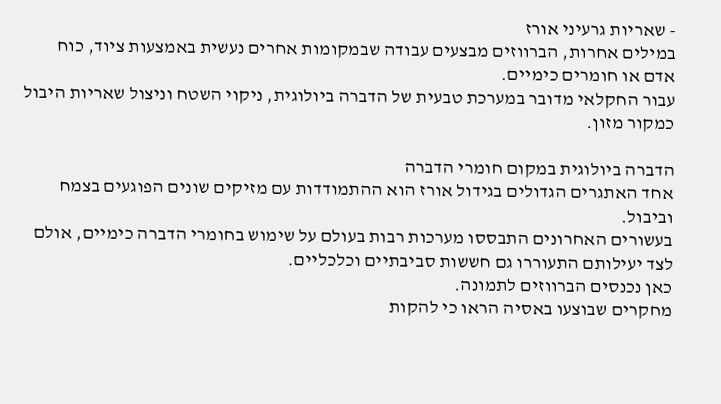- שאריות גרעיני אורז
במילים אחרות, הברווזים מבצעים עבודה שבמקומות אחרים נעשית באמצעות ציוד, כוח אדם או חומרים כימיים.
עבור החקלאי מדובר במערכת טבעית של הדברה ביולוגית, ניקוי השטח וניצול שאריות היבול כמקור מזון.

הדברה ביולוגית במקום חומרי הדברה
אחד האתגרים הגדולים בגידול אורז הוא ההתמודדות עם מזיקים שונים הפוגעים בצמח וביבול.
בעשורים האחרונים התבססו מערכות רבות בעולם על שימוש בחומרי הדברה כימיים, אולם לצד יעילותם התעוררו גם חששות סביבתיים וכלכליים.
כאן נכנסים הברווזים לתמונה.
מחקרים שבוצעו באסיה הראו כי להקות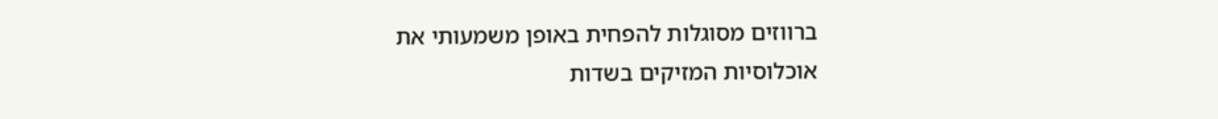ברווזים מסוגלות להפחית באופן משמעותי את אוכלוסיות המזיקים בשדות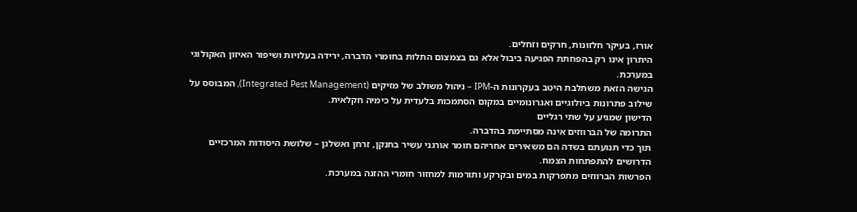אורז, בעיקר חלזונות, חרקים וזחלים.
היתרון אינו רק בהפחתת הפגיעה ביבול אלא גם בצמצום התלות בחומרי הדברה, ירידה בעלויות ושיפור האיזון האקולוגי במערכת.
הגישה הזאת משתלבת היטב בעקרונות ה-IPM – ניהול משולב של מזיקים (Integrated Pest Management), המבוסס על שילוב פתרונות ביולוגיים ואגרונומיים במקום הסתמכות בלעדית על כימיה חקלאית.
הדישון שמגיע על שתי רגליים
התרומה של הברווזים אינה מסתיימת בהדברה.
תוך כדי תנועתם בשדה הם משאירים אחריהם חומר אורגני עשיר בחנקן, זרחן ואשלגן – שלושת היסודות המרכזיים הדרושים להתפתחות הצמח.
הפרשות הברווזים מתפרקות במים ובקרקע ותורמות למחזור חומרי ההזנה במערכת.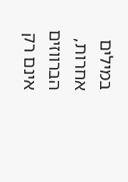במילים אחרות, הברווזים אינם רק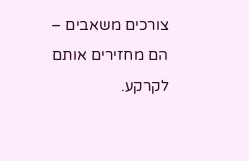צורכים משאבים – הם מחזירים אותם לקרקע.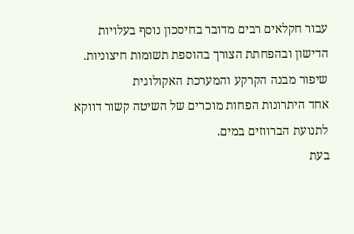עבור חקלאים רבים מדובר בחיסכון נוסף בעלויות הדישון ובהפחתת הצורך בהוספת תשומות חיצוניות.
שיפור מבנה הקרקע והמערכת האקולוגית
אחד היתרונות הפחות מוכרים של השיטה קשור דווקא לתנועת הברווזים במים.
בעת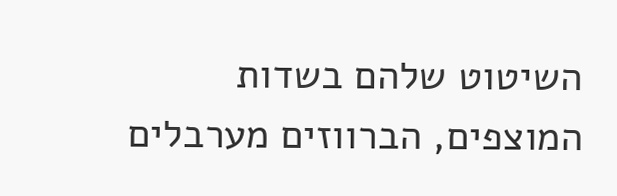השיטוט שלהם בשדות המוצפים, הברווזים מערבלים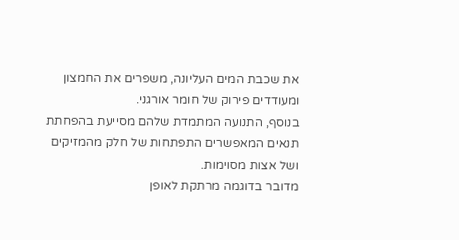את שכבת המים העליונה, משפרים את החמצון ומעודדים פירוק של חומר אורגני.
בנוסף, התנועה המתמדת שלהם מסייעת בהפחתת תנאים המאפשרים התפתחות של חלק מהמזיקים ושל אצות מסוימות.
מדובר בדוגמה מרתקת לאופן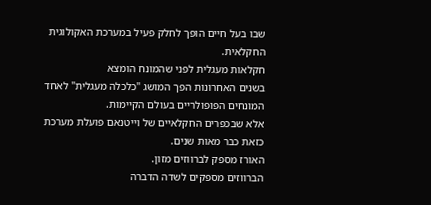שבו בעל חיים הופך לחלק פעיל במערכת האקולוגית החקלאית.
חקלאות מעגלית לפני שהמונח הומצא
בשנים האחרונות הפך המושג "כלכלה מעגלית" לאחד המונחים הפופולריים בעולם הקיימות.
אלא שבכפרים החקלאיים של וייטנאם פועלת מערכת כזאת כבר מאות שנים.
האורז מספק לברווזים מזון.
הברווזים מספקים לשדה הדברה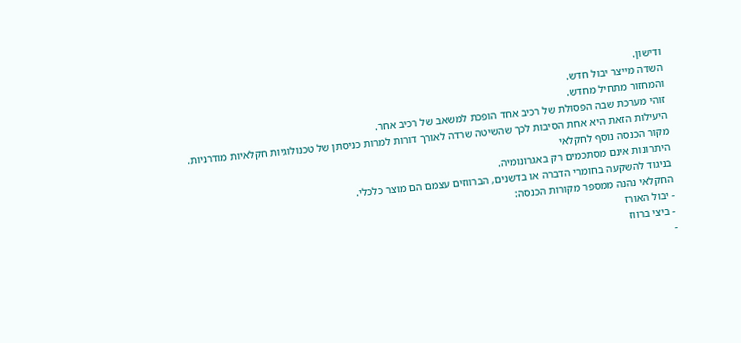ודישון.
השדה מייצר יבול חדש.
והמחזור מתחיל מחדש.
זוהי מערכת שבה הפסולת של רכיב אחד הופכת למשאב של רכיב אחר.
היעילות הזאת היא אחת הסיבות לכך שהשיטה שרדה לאורך דורות למרות כניסתן של טכנולוגיות חקלאיות מודרניות.
מקור הכנסה נוסף לחקלאי
היתרונות אינם מסתכמים רק באגרונומיה.
בניגוד להשקעה בחומרי הדברה או בדשנים, הברווזים עצמם הם מוצר כלכלי.
החקלאי נהנה ממספר מקורות הכנסה:
- יבול האורז
- ביצי ברווז
-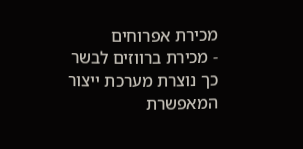מכירת אפרוחים
- מכירת ברווזים לבשר
כך נוצרת מערכת ייצור המאפשרת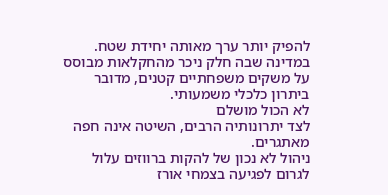להפיק יותר ערך מאותה יחידת שטח.
במדינה שבה חלק ניכר מהחקלאות מבוסס על משקים משפחתיים קטנים, מדובר ביתרון כלכלי משמעותי.
לא הכול מושלם
לצד יתרונותיה הרבים, השיטה אינה חפה מאתגרים.
ניהול לא נכון של להקות ברווזים עלול לגרום לפגיעה בצמחי אורז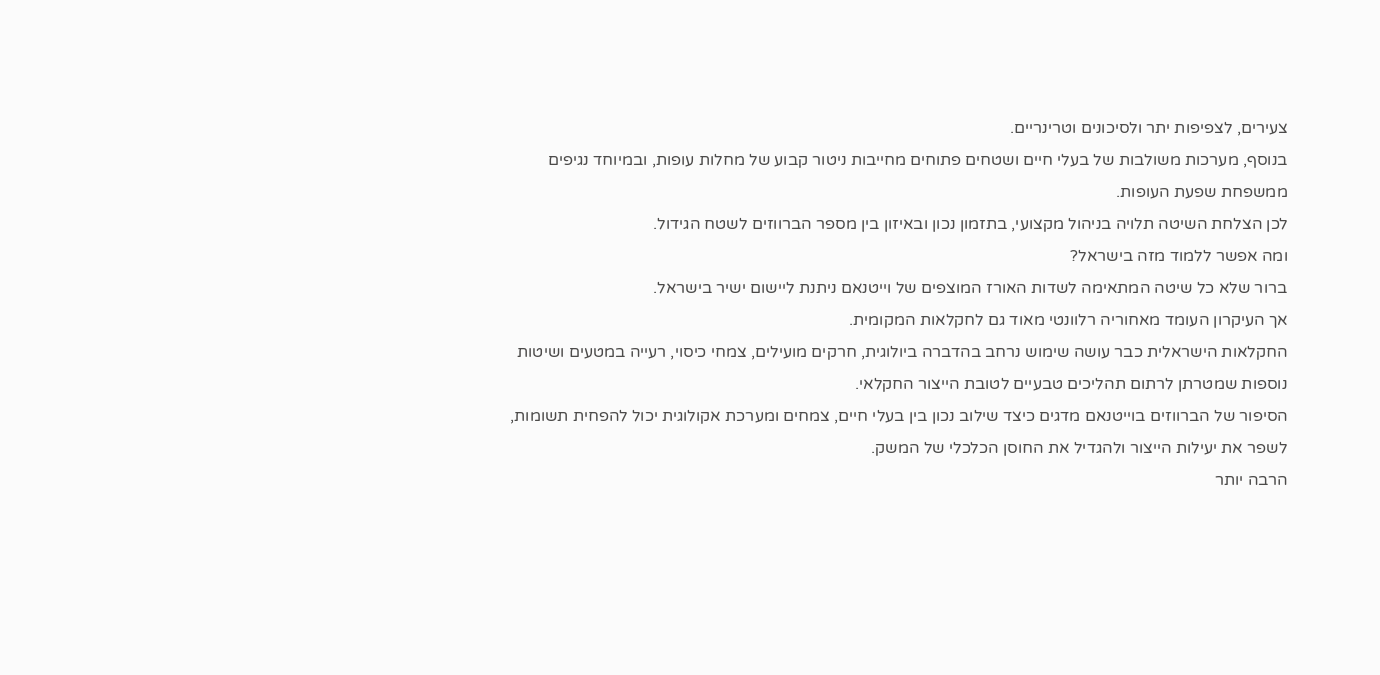צעירים, לצפיפות יתר ולסיכונים וטרינריים.
בנוסף, מערכות משולבות של בעלי חיים ושטחים פתוחים מחייבות ניטור קבוע של מחלות עופות, ובמיוחד נגיפים ממשפחת שפעת העופות.
לכן הצלחת השיטה תלויה בניהול מקצועי, בתזמון נכון ובאיזון בין מספר הברווזים לשטח הגידול.
ומה אפשר ללמוד מזה בישראל?
ברור שלא כל שיטה המתאימה לשדות האורז המוצפים של וייטנאם ניתנת ליישום ישיר בישראל.
אך העיקרון העומד מאחוריה רלוונטי מאוד גם לחקלאות המקומית.
החקלאות הישראלית כבר עושה שימוש נרחב בהדברה ביולוגית, חרקים מועילים, צמחי כיסוי, רעייה במטעים ושיטות נוספות שמטרתן לרתום תהליכים טבעיים לטובת הייצור החקלאי.
הסיפור של הברווזים בוייטנאם מדגים כיצד שילוב נכון בין בעלי חיים, צמחים ומערכת אקולוגית יכול להפחית תשומות, לשפר את יעילות הייצור ולהגדיל את החוסן הכלכלי של המשק.
הרבה יותר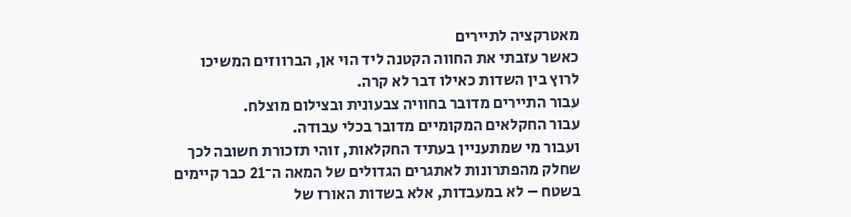מאטרקציה לתיירים
כאשר עזבתי את החווה הקטנה ליד הוי אן, הברווזים המשיכו לרוץ בין השדות כאילו דבר לא קרה.
עבור התיירים מדובר בחוויה צבעונית ובצילום מוצלח.
עבור החקלאים המקומיים מדובר בכלי עבודה.
ועבור מי שמתעניין בעתיד החקלאות, זוהי תזכורת חשובה לכך שחלק מהפתרונות לאתגרים הגדולים של המאה ה־21 כבר קיימים בשטח – לא במעבדות, אלא בשדות האורז של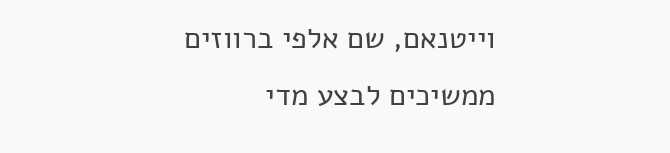וייטנאם, שם אלפי ברווזים ממשיכים לבצע מדי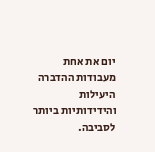יום את אחת מעבודות ההדברה היעילות והידידותיות ביותר לסביבה.